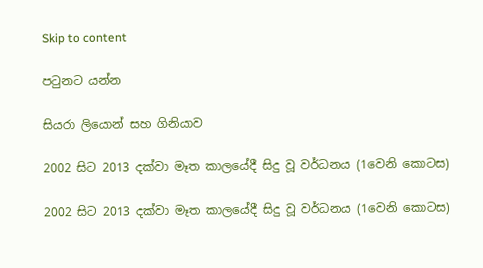Skip to content

පටුනට යන්න

සියරා ලියොන් සහ ගිනියාව

2002 සිට 2013 දක්වා මෑත කාලයේදී සිදු වූ වර්ධනය (1වෙනි කොටස)

2002 සිට 2013 දක්වා මෑත කාලයේදී සිදු වූ වර්ධනය (1වෙනි කොටස)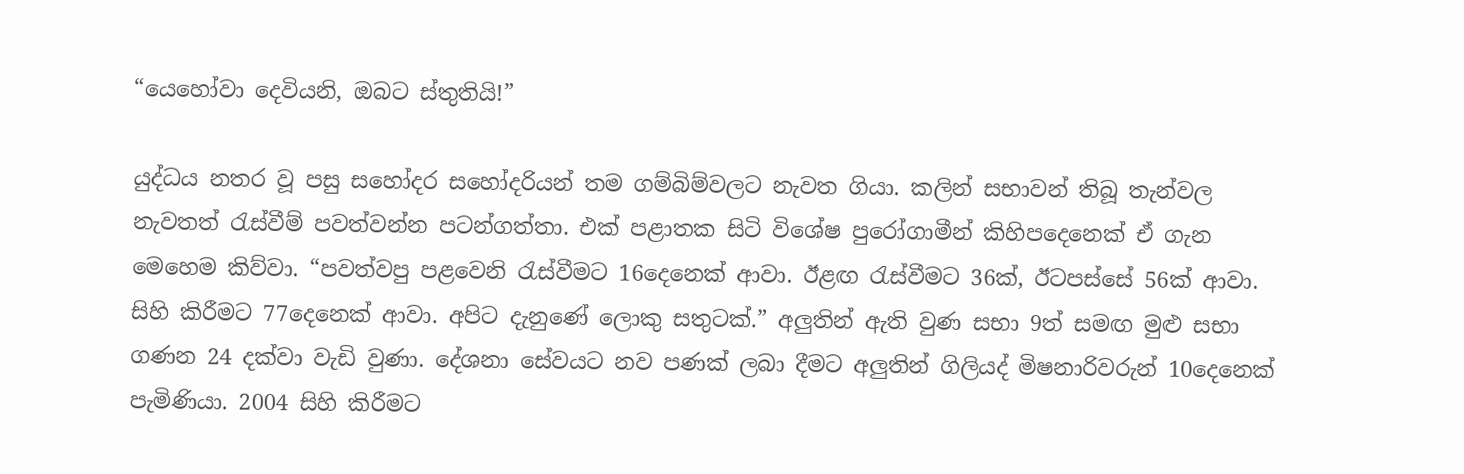“යෙහෝවා දෙවියනි, ඔබට ස්තුතියි!”

යුද්ධය නතර වූ පසු සහෝදර සහෝදරියන් තම ගම්බිම්වලට නැවත ගියා. කලින් සභාවන් තිබූ තැන්වල නැවතත් රැස්වීම් පවත්වන්න පටන්ගත්තා. එක් පළාතක සිටි විශේෂ පුරෝගාමීන් කිහිපදෙනෙක් ඒ ගැන මෙහෙම කිව්වා. “පවත්වපු පළවෙනි රැස්වීමට 16දෙනෙක් ආවා. ඊළඟ රැස්වීමට 36ක්, ඊටපස්සේ 56ක් ආවා. සිහි කිරීමට 77දෙනෙක් ආවා. අපිට දැනුණේ ලොකු සතුටක්.” අලුතින් ඇති වුණ සභා 9ත් සමඟ මුළු සභා ගණන 24 දක්වා වැඩි වුණා. දේශනා සේවයට නව පණක් ලබා දීමට අලුතින් ගිලියද් මිෂනාරිවරුන් 10දෙනෙක් පැමිණියා. 2004 සිහි කිරීමට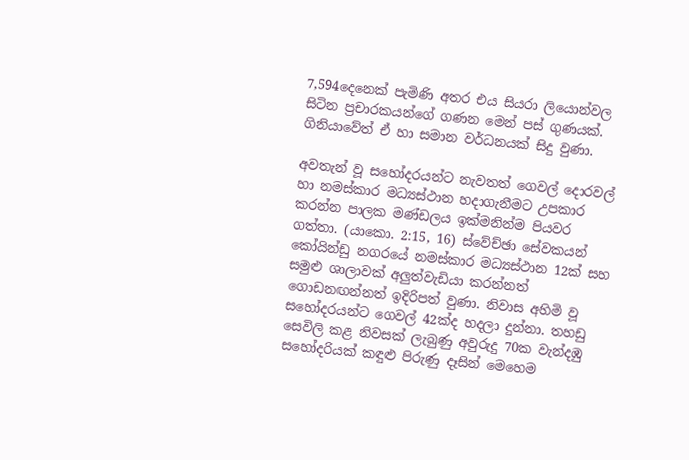7,594දෙනෙක් පැමිණි අතර එය සියරා ලියොන්වල සිටින ප්‍රචාරකයන්ගේ ගණන මෙන් පස් ගුණයක්. ගිනියාවේත් ඒ හා සමාන වර්ධනයක් සිදු වුණා.

අවතැන් වූ සහෝදරයන්ට නැවතත් ගෙවල් දොරවල් හා නමස්කාර මධ්‍යස්ථාන හදාගැනීමට උපකාර කරන්න පාලක මණ්ඩලය ඉක්මනින්ම පියවර ගත්තා. (යාකො. 2:15, 16) ස්වේච්ඡා සේවකයන් කෝයින්ඩු නගරයේ නමස්කාර මධ්‍යස්ථාන 12ක් සහ සමුළු ශාලාවක් අලුත්වැඩියා කරන්නත් ගොඩනඟන්නත් ඉදිරිපත් වුණා. නිවාස අහිමි වූ සහෝදරයන්ට ගෙවල් 42ක්ද හදලා දුන්නා. තහඩු සෙවිලි කළ නිවසක් ලැබුණු අවුරුදු 70ක වැන්දඹු සහෝදරියක් කඳුළු පිරුණු දෑසින් මෙහෙම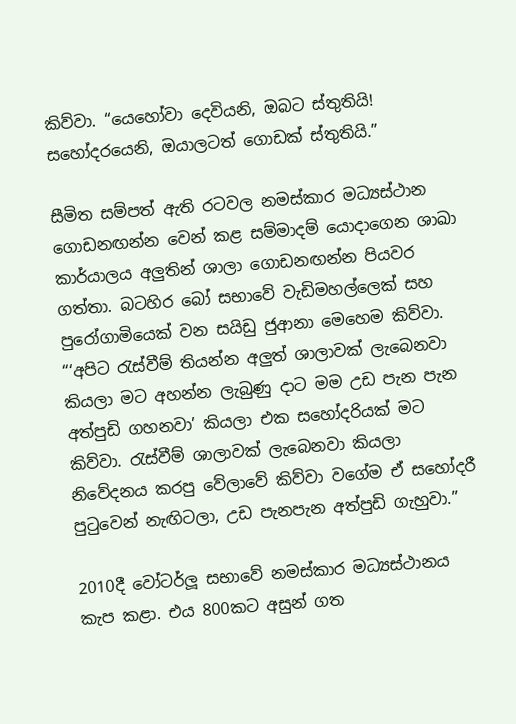කිව්වා. “යෙහෝවා දෙවියනි, ඔබට ස්තුතියි! සහෝදරයෙනි, ඔයාලටත් ගොඩක් ස්තුතියි.”

සීමිත සම්පත් ඇති රටවල නමස්කාර මධ්‍යස්ථාන ගොඩනඟන්න වෙන් කළ සම්මාදම් යොදාගෙන ශාඛා කාර්යාලය අලුතින් ශාලා ගොඩනඟන්න පියවර ගත්තා. බටහිර බෝ සභාවේ වැඩිමහල්ලෙක් සහ පුරෝගාමියෙක් වන සයිඩු ජුආනා මෙහෙම කිව්වා. “‘අපිට රැස්වීම් තියන්න අලුත් ශාලාවක් ලැබෙනවා කියලා මට අහන්න ලැබුණු දාට මම උඩ පැන පැන අත්පුඩි ගහනවා’ කියලා එක සහෝදරියක් මට කිව්වා. රැස්වීම් ශාලාවක් ලැබෙනවා කියලා නිවේදනය කරපු වේලාවේ කිව්වා වගේම ඒ සහෝදරී පුටුවෙන් නැඟිටලා, උඩ පැනපැන අත්පුඩි ගැහුවා.”

2010දී වෝටර්ලූ සභාවේ නමස්කාර මධ්‍යස්ථානය කැප කළා. එය 800කට අසුන් ගත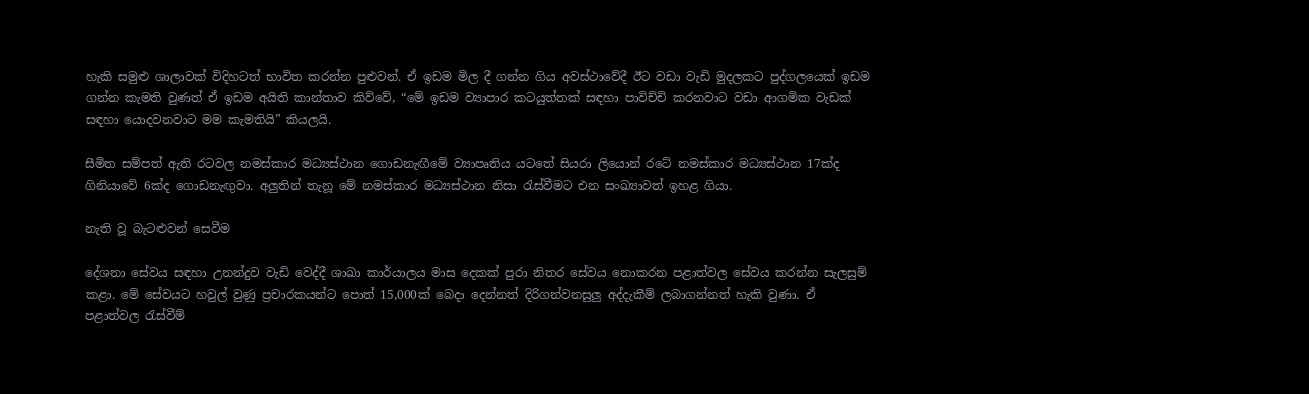හැකි සමුළු ශාලාවක් විදිහටත් භාවිත කරන්න පුළුවන්. ඒ ඉඩම මිල දී ගන්න ගිය අවස්ථාවේදී ඊට වඩා වැඩි මුදලකට පුද්ගලයෙක් ඉඩම ගන්න කැමති වුණත් ඒ ඉඩම අයිති කාන්තාව කිව්වේ, “මේ ඉඩම ව්‍යාපාර කටයුත්තක් සඳහා පාවිච්චි කරනවාට වඩා ආගමික වැඩක් සඳහා යොදවනවාට මම කැමතියි” කියලයි.

සීමිත සම්පත් ඇති රටවල නමස්කාර මධ්‍යස්ථාන ගොඩනැඟීමේ ව්‍යාපෘතිය යටතේ සියරා ලියොන් රටේ නමස්කාර මධ්‍යස්ථාන 17ක්ද ගිනියාවේ 6ක්ද ගොඩනැඟුවා. අලුතින් තැනූ මේ නමස්කාර මධ්‍යස්ථාන නිසා රැස්වීමට එන සංඛ්‍යාවත් ඉහළ ගියා.

නැති වූ බැටළුවන් සෙවීම

දේශනා සේවය සඳහා උනන්දුව වැඩි වෙද්දී ශාඛා කාර්යාලය මාස දෙකක් පුරා නිතර සේවය නොකරන පළාත්වල සේවය කරන්න සැලසුම් කළා. මේ සේවයට හවුල් වුණු ප්‍රචාරකයන්ට පොත් 15,000ක් බෙදා දෙන්නත් දිරිගන්වනසුලු අද්දැකීම් ලබාගන්නත් හැකි වුණා. ඒ පළාත්වල රැස්වීම්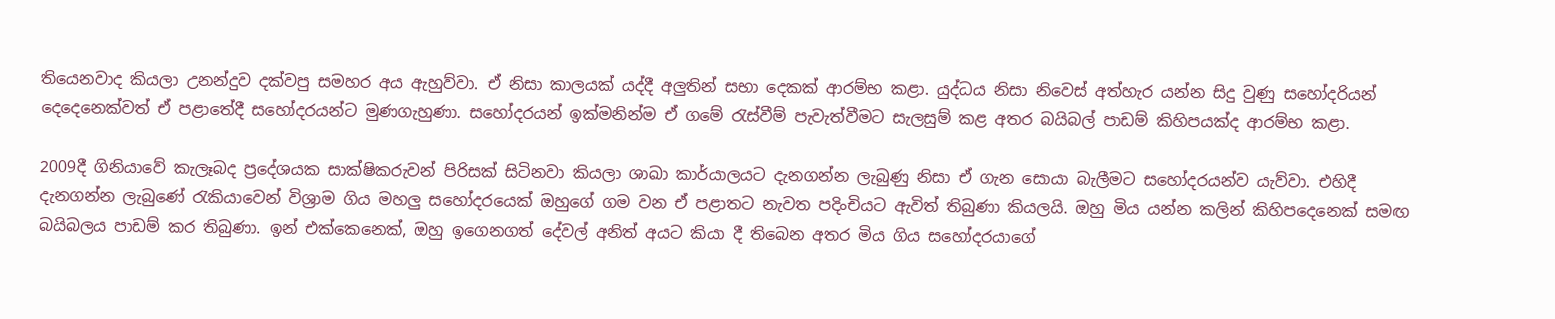තියෙනවාද කියලා උනන්දුව දක්වපු සමහර අය ඇහුව්වා. ඒ නිසා කාලයක් යද්දී අලුතින් සභා දෙකක් ආරම්භ කළා. යුද්ධය නිසා නිවෙස් අත්හැර යන්න සිදු වුණු සහෝදරියන් දෙදෙනෙක්වත් ඒ පළාතේදී සහෝදරයන්ට මුණගැහුණා. සහෝදරයන් ඉක්මනින්ම ඒ ගමේ රැස්වීම් පැවැත්වීමට සැලසුම් කළ අතර බයිබල් පාඩම් කිහිපයක්ද ආරම්භ කළා.

2009දී ගිනියාවේ කැලෑබද ප්‍රදේශයක සාක්ෂිකරුවන් පිරිසක් සිටිනවා කියලා ශාඛා කාර්යාලයට දැනගන්න ලැබුණු නිසා ඒ ගැන සොයා බැලීමට සහෝදරයන්ව යැව්වා. එහිදී දැනගන්න ලැබුණේ රැකියාවෙන් විශ්‍රාම ගිය මහලු සහෝදරයෙක් ඔහුගේ ගම වන ඒ පළාතට නැවත පදිංචියට ඇවිත් තිබුණා කියලයි. ඔහු මිය යන්න කලින් කිහිපදෙනෙක් සමඟ බයිබලය පාඩම් කර තිබුණා. ඉන් එක්කෙනෙක්, ඔහු ඉගෙනගත් දේවල් අනිත් අයට කියා දී තිබෙන අතර මිය ගිය සහෝදරයාගේ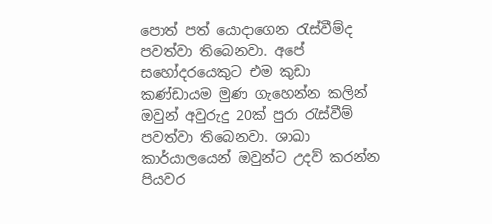පොත් පත් යොදාගෙන රැස්වීම්ද පවත්වා තිබෙනවා. අපේ සහෝදරයෙකුට එම කුඩා කණ්ඩායම මුණ ගැහෙන්න කලින් ඔවුන් අවුරුදු 20ක් පුරා රැස්වීම් පවත්වා තිබෙනවා. ශාඛා කාර්යාලයෙන් ඔවුන්ට උදව් කරන්න පියවර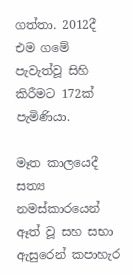ගත්තා. 2012දී එම ගමේ පැවැත්වූ සිහි කිරීමට 172ක් පැමිණියා.

මෑත කාලයෙදී සත්‍ය නමස්කාරයෙන් ඈත් වූ සහ සභා ඇසුරෙන් කපාහැර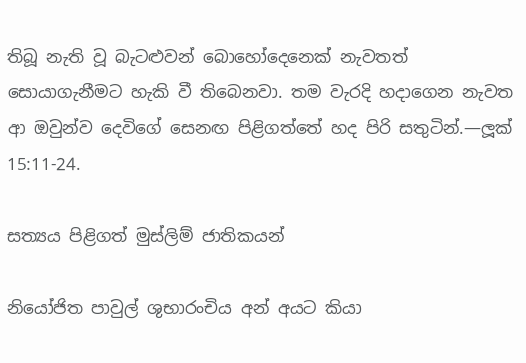තිබූ නැති වූ බැටළුවන් බොහෝදෙනෙක් නැවතත් සොයාගැනීමට හැකි වී තිබෙනවා. තම වැරදි හදාගෙන නැවත ආ ඔවුන්ව දෙවිගේ සෙනඟ පිළිගත්තේ හද පිරි සතුටින්.—ලූක් 15:11-24.

සත්‍යය පිළිගත් මුස්ලිම් ජාතිකයන්

නියෝජිත පාවුල් ශුභාරංචිය අන් අයට කියා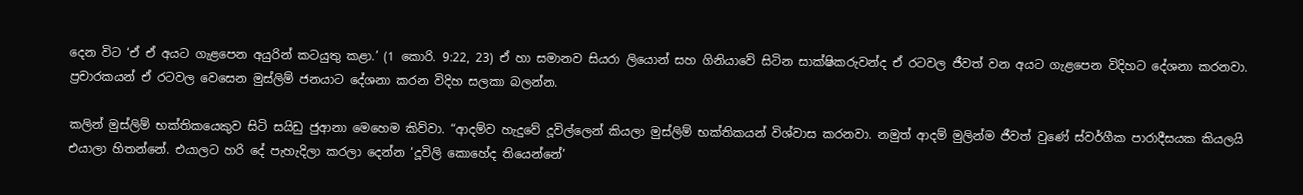දෙන විට ‘ඒ ඒ අයට ගැළපෙන අයුරින් කටයුතු කළා.’ (1 කොරි. 9:22, 23) ඒ හා සමානව සියරා ලියොන් සහ ගිනියාවේ සිටින සාක්ෂිකරුවන්ද ඒ රටවල ජීවත් වන අයට ගැළපෙන විදිහට දේශනා කරනවා. ප්‍රචාරකයන් ඒ රටවල වෙසෙන මුස්ලිම් ජනයාට දේශනා කරන විදිහ සලකා බලන්න.

කලින් මුස්ලිම් භක්තිකයෙකුව සිටි සයිඩු ජුආනා මෙහෙම කිව්වා. “ආදම්ව හැදුවේ දූවිල්ලෙන් කියලා මුස්ලිම් භක්තිකයන් විශ්වාස කරනවා. නමුත් ආදම් මුලින්ම ජීවත් වුණේ ස්වර්ගීක පාරාදීසයක කියලයි එයාලා හිතන්නේ. එයාලට හරි දේ පැහැදිලා කරලා දෙන්න ‘දූවිලි කොහේද තියෙන්නේ’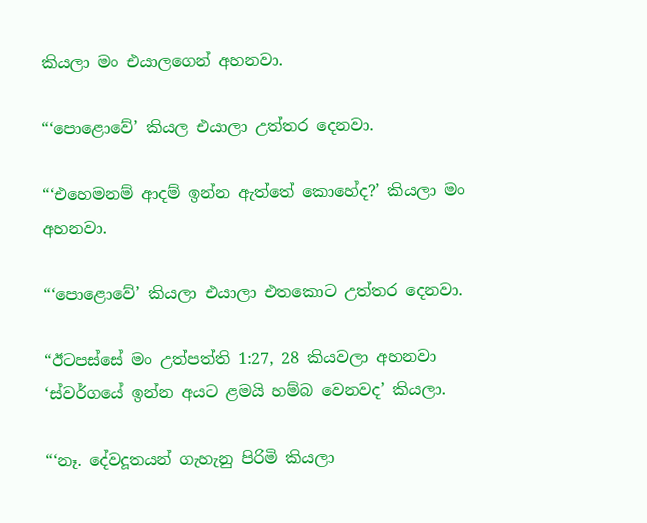කියලා මං එයාලගෙන් අහනවා.

“‘පොළොවේ’ කියල එයාලා උත්තර දෙනවා.

“‘එහෙමනම් ආදම් ඉන්න ඇත්තේ කොහේද?’ කියලා මං අහනවා.

“‘පොළොවේ’ කියලා එයාලා එතකොට උත්තර දෙනවා.

“ඊටපස්සේ මං උත්පත්ති 1:27, 28 කියවලා අහනවා ‘ස්වර්ගයේ ඉන්න අයට ළමයි හම්බ වෙනවද’ කියලා.

“‘නෑ. දේවදූතයන් ගැහැනු පිරිමි කියලා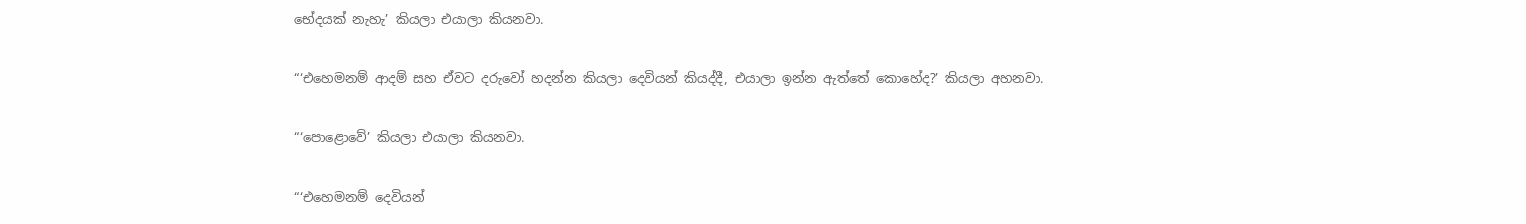භේදයක් නැහැ’ කියලා එයාලා කියනවා.

“‘එහෙමනම් ආදම් සහ ඒවට දරුවෝ හදන්න කියලා දෙවියන් කියද්දී, එයාලා ඉන්න ඇත්තේ කොහේද?’ කියලා අහනවා.

“‘පොළොවේ’ කියලා එයාලා කියනවා.

“‘එහෙමනම් දෙවියන්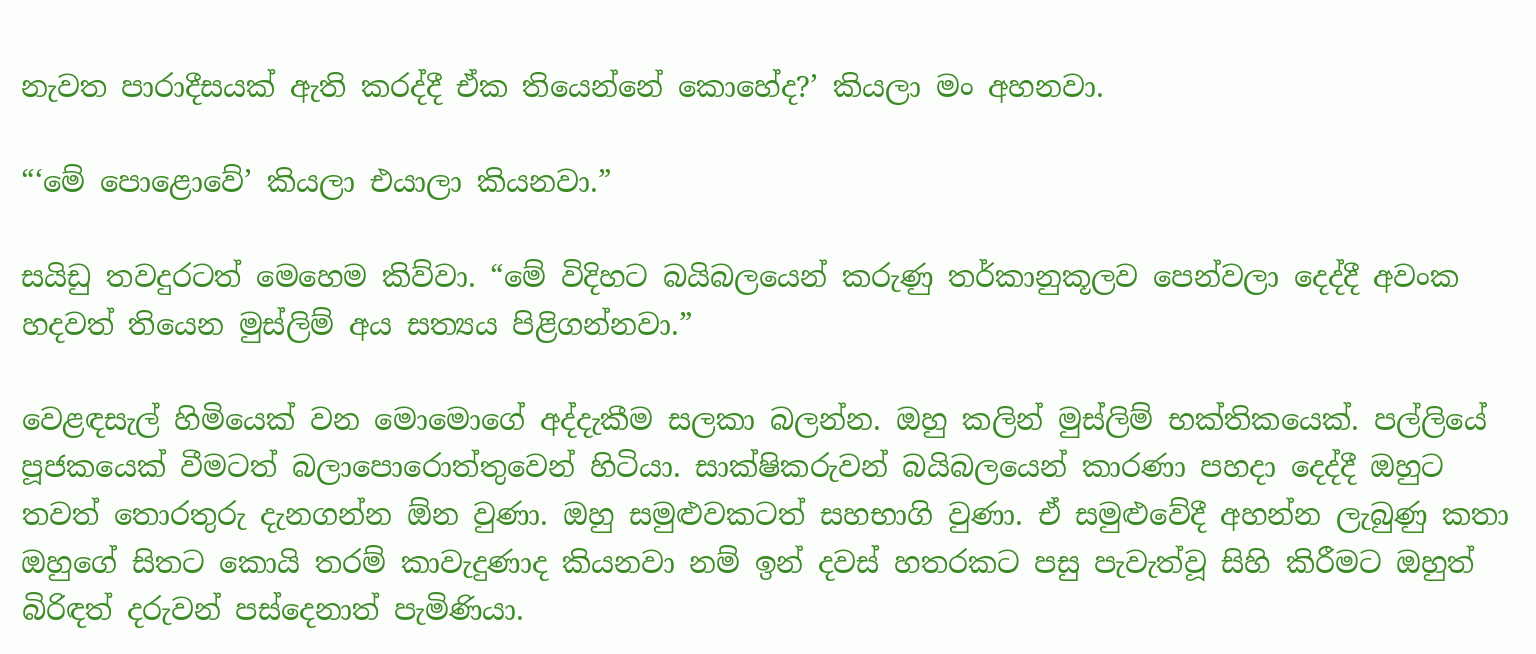නැවත පාරාදීසයක් ඇති කරද්දී ඒක තියෙන්නේ කොහේද?’ කියලා මං අහනවා.

“‘මේ පොළොවේ’ කියලා එයාලා කියනවා.”

සයිඩු තවදුරටත් මෙහෙම කිව්වා. “මේ විදිහට බයිබලයෙන් කරුණු තර්කානුකූලව පෙන්වලා දෙද්දී අවංක හදවත් තියෙන මුස්ලිම් අය සත්‍යය පිළිගන්නවා.”

වෙළඳසැල් හිමියෙක් වන මොමොගේ අද්දැකීම සලකා බලන්න. ඔහු කලින් මුස්ලිම් භක්තිකයෙක්. පල්ලියේ පූජකයෙක් වීමටත් බලාපොරොත්තුවෙන් හිටියා. සාක්ෂිකරුවන් බයිබලයෙන් කාරණා පහදා දෙද්දී ඔහුට තවත් තොරතුරු දැනගන්න ඕන වුණා. ඔහු සමුළුවකටත් සහභාගි වුණා. ඒ සමුළුවේදී අහන්න ලැබුණු කතා ඔහුගේ සිතට කොයි තරම් කාවැදුණාද කියනවා නම් ඉන් දවස් හතරකට පසු පැවැත්වූ සිහි කිරීමට ඔහුත් බිරිඳත් දරුවන් පස්දෙනාත් පැමිණියා.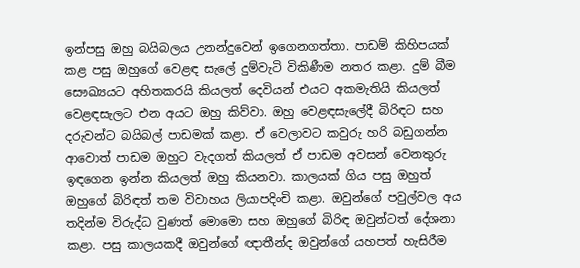ඉන්පසු ඔහු බයිබලය උනන්දුවෙන් ඉගෙනගත්තා. පාඩම් කිහිපයක් කළ පසු ඔහුගේ වෙළඳ සැලේ දුම්වැටි විකිණීම නතර කළා. දුම් බීම සෞඛ්‍යයට අහිතකරයි කියලත් දෙවියන් එයට අකමැතියි කියලත් වෙළඳසැලට එන අයට ඔහු කිව්වා. ඔහු වෙළඳසැලේදී බිරිඳට සහ දරුවන්ට බයිබල් පාඩමක් කළා. ඒ වෙලාවට කවුරු හරි බඩුගන්න ආවොත් පාඩම ඔහුට වැදගත් කියලත් ඒ පාඩම අවසන් වෙනතුරු ඉඳගෙන ඉන්න කියලත් ඔහු කියනවා. කාලයක් ගිය පසු ඔහුත් ඔහුගේ බිරිඳත් තම විවාහය ලියාපදිංචි කළා. ඔවුන්ගේ පවුල්වල අය තදින්ම විරුද්ධ වුණත් මොමො සහ ඔහුගේ බිරිඳ ඔවුන්ටත් දේශනා කළා. පසු කාලයකදී ඔවුන්ගේ ඥාතීන්ද ඔවුන්ගේ යහපත් හැසිරීම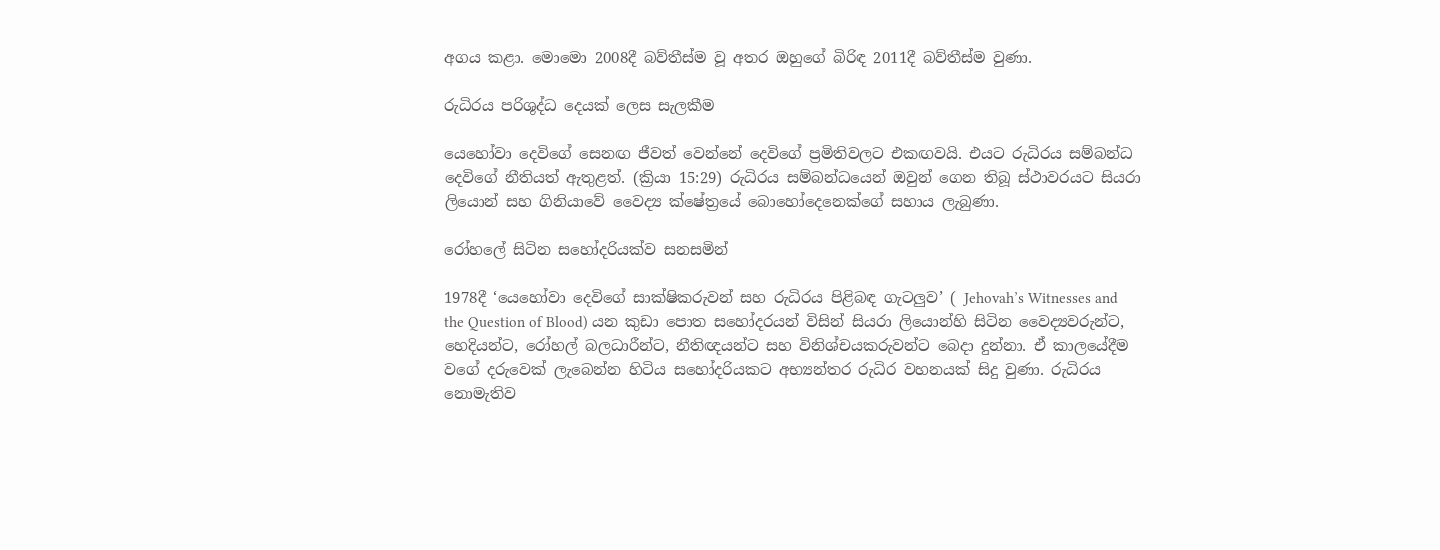අගය කළා. මොමො 2008දී බව්තීස්ම වූ අතර ඔහුගේ බිරිඳ 2011දී බව්තීස්ම වුණා.

රුධිරය පරිශුද්ධ දෙයක් ලෙස සැලකීම

යෙහෝවා දෙවිගේ සෙනඟ ජීවත් වෙන්නේ දෙවිගේ ප්‍රමිතිවලට එකඟවයි. එයට රුධිරය සම්බන්ධ දෙවිගේ නීතියත් ඇතුළත්. (ක්‍රියා 15:29) රුධිරය සම්බන්ධයෙන් ඔවුන් ගෙන තිබූ ස්ථාවරයට සියරා ලියොන් සහ ගිනියාවේ වෛද්‍ය ක්ෂේත්‍රයේ බොහෝදෙනෙක්ගේ සහාය ලැබුණා.

රෝහලේ සිටින සහෝදරියක්ව සනසමින්

1978දී ‘යෙහෝවා දෙවිගේ සාක්ෂිකරුවන් සහ රුධිරය පිළිබඳ ගැටලුව’ ( Jehovah’s Witnesses and the Question of Blood) යන කුඩා පොත සහෝදරයන් විසින් සියරා ලියොන්හි සිටින වෛද්‍යවරුන්ට, හෙදියන්ට, රෝහල් බලධාරීන්ට, නීතිඥයන්ට සහ විනිශ්චයකරුවන්ට බෙදා දුන්නා. ඒ කාලයේදීම වගේ දරුවෙක් ලැබෙන්න හිටිය සහෝදරියකට අභ්‍යන්තර රුධිර වහනයක් සිදු වුණා. රුධිරය නොමැතිව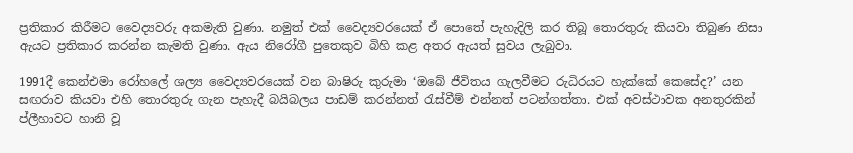ප්‍රතිකාර කිරීමට වෛද්‍යවරු අකමැති වුණා. නමුත් එක් වෛද්‍යවරයෙක් ඒ පොතේ පැහැදිලි කර තිබූ තොරතුරු කියවා තිබුණ නිසා ඇයට ප්‍රතිකාර කරන්න කැමති වුණා. ඇය නිරෝගී පුතෙකුව බිහි කළ අතර ඇයත් සුවය ලැබුවා.

1991දී කෙන්එමා රෝහලේ ශල්‍ය වෛද්‍යවරයෙක් වන බාෂිරු කුරුමා ‘ඔබේ ජීවිතය ගැලවීමට රුධිරයට හැක්කේ කෙසේද?’ යන සඟරාව කියවා එහි තොරතුරු ගැන පැහැදී බයිබලය පාඩම් කරන්නත් රැස්වීම් එන්නත් පටන්ගත්තා. එක් අවස්ථාවක අනතුරකින් ප්ලීහාවට හානි වූ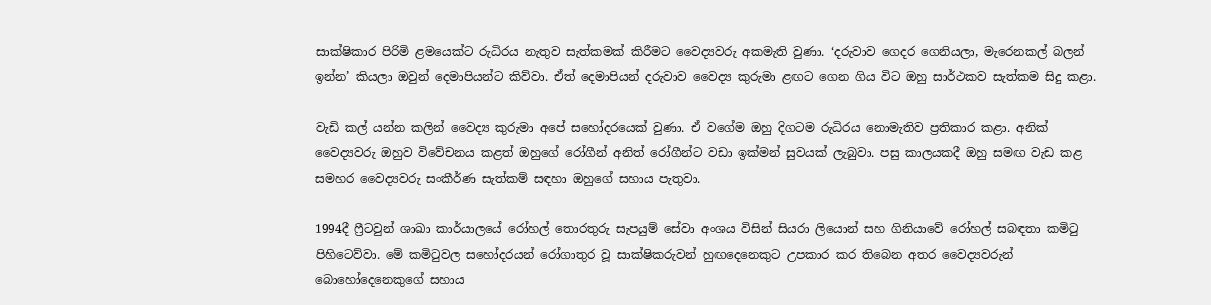සාක්ෂිකාර පිරිමි ළමයෙක්ට රුධිරය නැතුව සැත්කමක් කිරීමට වෛද්‍යවරු අකමැති වුණා. ‘දරුවාව ගෙදර ගෙනියලා, මැරෙනකල් බලන් ඉන්න’ කියලා ඔවුන් දෙමාපියන්ට කිව්වා. ඒත් දෙමාපියන් දරුවාව වෛද්‍ය කුරුමා ළඟට ගෙන ගිය විට ඔහු සාර්ථකව සැත්කම සිදු කළා.

වැඩි කල් යන්න කලින් වෛද්‍ය කුරුමා අපේ සහෝදරයෙක් වුණා. ඒ වගේම ඔහු දිගටම රුධිරය නොමැතිව ප්‍රතිකාර කළා. අනික් වෛද්‍යවරු ඔහුව විවේචනය කළත් ඔහුගේ රෝගීන් අනිත් රෝගීන්ට වඩා ඉක්මන් සුවයක් ලැබුවා. පසු කාලයකදී ඔහු සමඟ වැඩ කළ සමහර වෛද්‍යවරු සංකීර්ණ සැත්කම් සඳහා ඔහුගේ සහාය පැතුවා.

1994දී ෆ්‍රීටවුන් ශාඛා කාර්යාලයේ රෝහල් තොරතුරු සැපයුම් සේවා අංශය විසින් සියරා ලියොන් සහ ගිනියාවේ රෝහල් සබඳතා කමිටු පිහිටෙව්වා. මේ කමිටුවල සහෝදරයන් රෝගාතුර වූ සාක්ෂිකරුවන් හුඟදෙනෙකුට උපකාර කර තිබෙන අතර වෛද්‍යවරුන් බොහෝදෙනෙකුගේ සහාය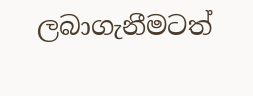ලබාගැනීමටත්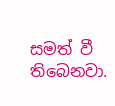සමත් වී තිබෙනවා.